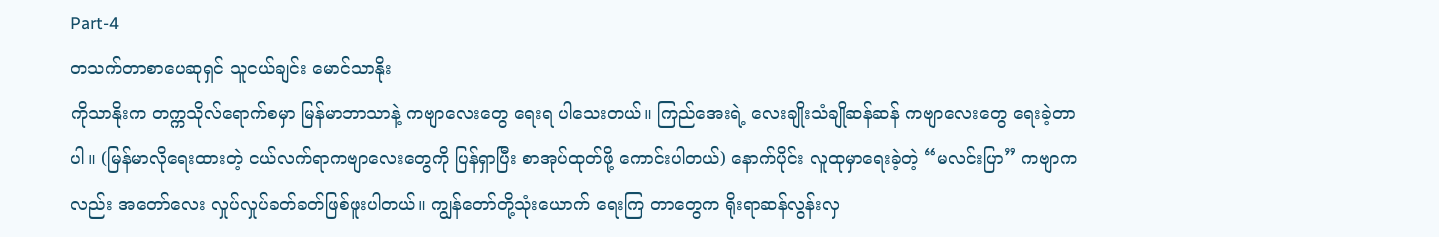Part-4
တသက်တာစာပေဆုရှင် သူငယ်ချင်း မောင်သာနိုး
ကိုသာနိုးက တက္ကသိုလ်ရောက်စမှာ မြန်မာဘာသာနဲ့ ကဗျာလေးတွေ ရေးရ ပါသေးတယ်။ ကြည်အေးရဲ့ လေးချိုးသံချိုဆန်ဆန် ကဗျာလေးတွေ ရေးခဲ့တာပါ။ (မြန်မာလိုရေးထားတဲ့ ငယ်လက်ရာကဗျာလေးတွေကို ပြန်ရှာပြီး စာအုပ်ထုတ်ဖို့ ကောင်းပါတယ်) နောက်ပိုင်း လူထုမှာရေးခဲ့တဲ့ “မလင်းပြာ” ကဗျာကလည်း အတော်လေး လှုပ်လှုပ်ခတ်ခတ်ဖြစ်ဖူးပါတယ်။ ကျွန်တော်တို့သုံးယောက် ရေးကြ တာတွေက ရိုးရာဆန်လွန်းလှ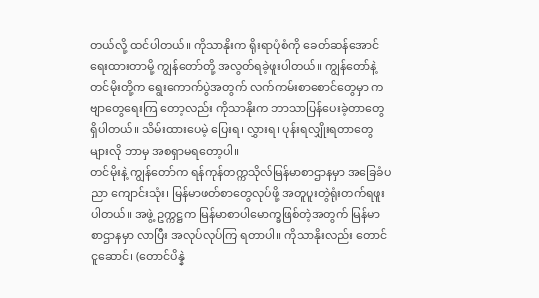တယ်လို့ ထင်ပါတယ်။ ကိုသာနိုးက ရိုးရာပုံစံကို ခေတ်ဆန်အောင် ရေးထားတာမို့ ကျွန်တော်တို့ အလွတ်ရခဲ့ဖူးပါတယ်။ ကျွန်တော်နဲ့ တင်မိုးတို့က ရွေးကောက်ပွဲအတွက် လက်ကမ်းစာစောင်တွေမှာ ကဗျာတွေရေးကြ တော့လည်း ကိုသာနိုးက ဘာသာပြန်ပေးခဲ့တာတွေ ရှိပါတယ်။ သိမ်းထားပေမဲ့ ပြေးရ၊ လွှားရ၊ ပုန်းရလျှိုးရတာတွေများလို ဘာမှ အစရှာမရတော့ပါ။
တင်မိုးနဲ့ ကျွန်တော်က ရန်ကုန်တက္ကသိုလ်မြန်မာစာဌာနမှာ အခြေခံပညာ ကျောင်းသုံး၊ မြန်မာဖတ်စာတွေလုပ်ဖို့ အတူပူးတွဲရုံးတက်ရဖူးပါတယ်။ အဖွဲ့ ဥက္ကဋ္ဌက မြန်မာစာပါမောက္ခဖြစ်တဲ့အတွက် မြန်မာစာဌာနမှာ လာပြီး အလုပ်လုပ်ကြ ရတာပါ။ ကိုသာနိုးလည်း တောင်ငူဆောင်၊ (တောင်ပိန္နဲ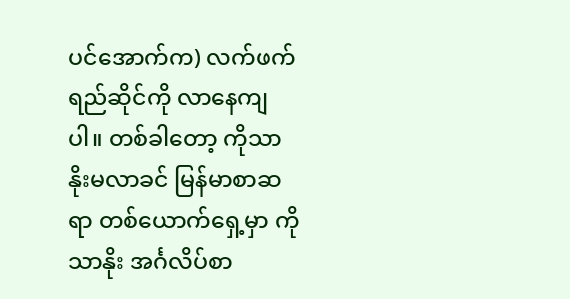ပင်အောက်က) လက်ဖက် ရည်ဆိုင်ကို လာနေကျပါ။ တစ်ခါတော့ ကိုသာနိုးမလာခင် မြန်မာစာဆရာ တစ်ယောက်ရှေ့မှာ ကိုသာနိုး အင်္ဂလိပ်စာ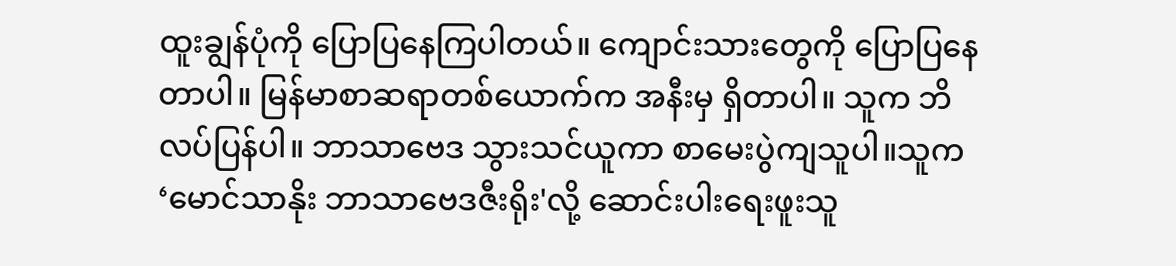ထူးချွန်ပုံကို ပြောပြနေကြပါတယ်။ ကျောင်းသားတွေကို ပြောပြနေတာပါ။ မြန်မာစာဆရာတစ်ယောက်က အနီးမှ ရှိတာပါ။ သူက ဘိလပ်ပြန်ပါ။ ဘာသာဗေဒ သွားသင်ယူကာ စာမေးပွဲကျသူပါ။သူက ‘မောင်သာနိုး ဘာသာဗေဒဇီးရိုး'လို့ ဆောင်းပါးရေးဖူးသူ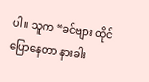ပါ။ သူက “ခင်ဗျား ထိုင်ပြောနေတာ နားခါး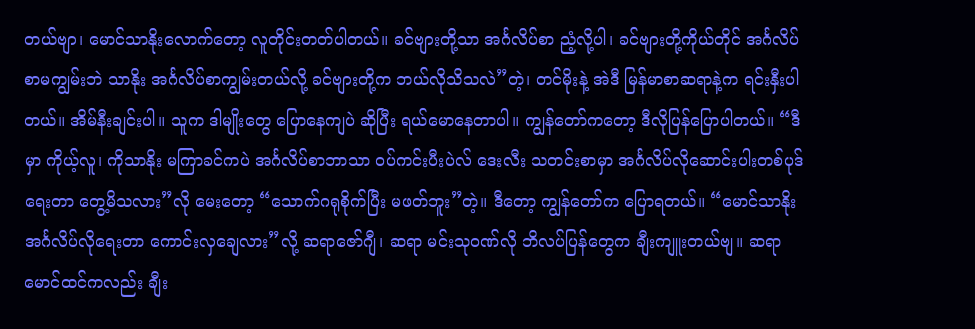တယ်ဗျာ၊ မောင်သာနိုးလောက်တော့ လူတိုင်းတတ်ပါတယ်။ ခင်ဗျားတို့သာ အင်္ဂလိပ်စာ ညံ့လို့ပါ၊ ခင်ဗျားတို့ကိုယ်တိုင် အင်္ဂလိပ်စာမကျွမ်းဘဲ သာနိုး အင်္ဂလိပ်စာကျွမ်းတယ်လို့ ခင်ဗျားတို့က ဘယ်လိုသိသလဲ”တဲ့၊ တင်မိုးနဲ့ အဲဒီ မြန်မာစာဆရာနဲ့က ရင်းနှီးပါတယ်။ အိမ်နီးချင်းပါ။ သူက ဒါမျိုးတွေ ပြောနေကျပဲ ဆိုပြီး ရယ်မောနေတာပါ။ ကျွန်တော်ကတော့ ဒီလိုပြန်ပြောပါတယ်။ “ဒီမှာ ကိုယ့်လူ၊ ကိုသာနိုး မကြာခင်ကပဲ အင်္ဂလိပ်စာဘာသာ ဝပ်ကင်းပီးပဲလ် ဒေးလီး သတင်းစာမှာ အင်္ဂလိပ်လိုဆောင်းပါးတစ်ပုဒ်ရေးတာ တွေ့မိသလား”လို မေးတော့ “သောက်ဂရုစိုက်ပြီး မဖတ်ဘူး”တဲ့။ ဒီတော့ ကျွန်တော်က ပြောရတယ်။ “မောင်သာနိုး အင်္ဂလိပ်လိုရေးတာ ကောင်းလှချေလား”လို့ ဆရာဇော်ဂျီ၊ ဆရာ မင်းသုဝဏ်လို ဘိလပ်ပြန်တွေက ချီးကျူးတယ်ဗျ။ ဆရာမောင်ထင်ကလည်း ချီး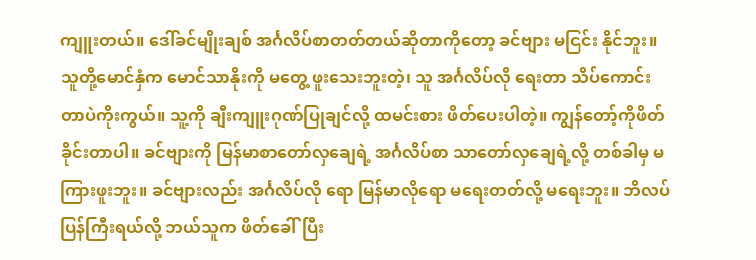ကျူးတယ်။ ဒေါ်ခင်မျိုးချစ် အင်္ဂလိပ်စာတတ်တယ်ဆိုတာကိုတော့ ခင်ဗျား မငြင်း နိုင်ဘူး။ သူတို့မောင်နှံက မောင်သာနိုးကို မတွေ့ ဖူးသေးဘူးတဲ့၊ သူ အင်္ဂလိပ်လို ရေးတာ သိပ်ကောင်းတာပဲကိုးကွယ်။ သူ့ကို ချီးကျူးဂုဏ်ပြုချင်လို့ ထမင်းစား ဖိတ်ပေးပါတဲ့။ ကျွန်တော့်ကိုဖိတ်ခိုင်းတာပါ။ ခင်ဗျားကို မြန်မာစာတော်လှချေရဲ့ အင်္ဂလိပ်စာ သာတော်လှချေရဲ့လို့ တစ်ခါမှ မကြားဖူးဘူး။ ခင်ဗျားလည်း အင်္ဂလိပ်လို ရော မြန်မာလိုရော မရေးတတ်လို့ မရေးဘူး။ ဘိလပ်ပြန်ကြီးရယ်လို့ ဘယ်သူက ဖိတ်ခေါ်ပြီး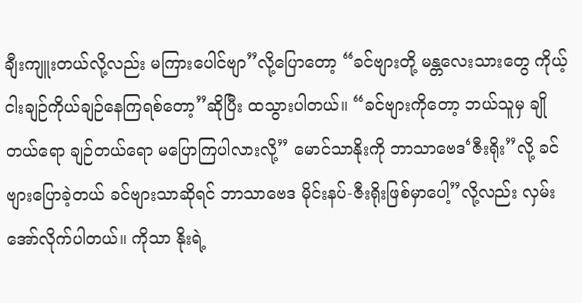ချီးကျူးတယ်လို့လည်း မကြားပေါင်ဗျာ”လို့ပြောတော့ “ခင်ဗျားတို့ မန္တလေးသားတွေ ကိုယ့်ငါးချဉ်ကိုယ်ချဉ်နေကြရစ်တော့”ဆိုပြီး ထသွားပါတယ်။ “ခင်ဗျားကိုတော့ ဘယ်သူမှ ချိုတယ်ရော ချဉ်တယ်ရော မပြောကြပါလားလို့” မောင်သာနိုးကို ဘာသာဗေဒ‘ဇီးရိုး”လို့ ခင်ဗျားပြောခဲ့တယ် ခင်ဗျားသာဆိုရင် ဘာသာဗေဒ မိုင်းနပ်-ဇီးရိုးဖြစ်မှာပေါ့”လို့လည်း လှမ်းအော်လိုက်ပါတယ်။ ကိုသာ နိုးရဲ့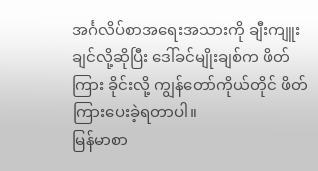အင်္ဂလိပ်စာအရေးအသားကို ချီးကျူးချင်လို့ဆိုပြီး ဒေါ်ခင်မျိုးချစ်က ဖိတ်ကြား ခိုင်းလို့ ကျွန်တော်ကိုယ်တိုင် ဖိတ်ကြားပေးခဲ့ရတာပါ။
မြန်မာစာ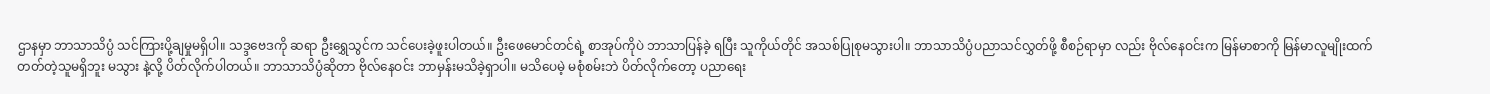ဌာနမှာ ဘာသာသိပ္ပံ သင်ကြားပို့ချမှုမရှိပါ။ သဒ္ဒဗေဒကို ဆရာ ဦးရွှေသွင်က သင်ပေးခဲ့ဖူးပါတယ်။ ဦးဖေမောင်တင်ရဲ့ စာအုပ်ကိုပဲ ဘာသာပြန်ခဲ့ ရပြီး သူကိုယ်တိုင် အသစ်ပြုစုမသွားပါ။ ဘာသာသိပ္ပံပညာသင်လွှတ်ဖို့ စီစဉ်ရာမှာ လည်း ဗိုလ်နေဝင်းက မြန်မာစာကို မြန်မာလူမျိုးထက် တတ်တဲ့သူမရှိဘူး မသွား နဲ့လို့ ပိတ်လိုက်ပါတယ်။ ဘာသာသိပ္ပံဆိုတာ ဗိုလ်နေဝင်း ဘာမှန်းမသိခဲ့ရှာပါ။ မသိပေမဲ့ မစုံစမ်းဘဲ ပိတ်လိုက်တော့ ပညာရေး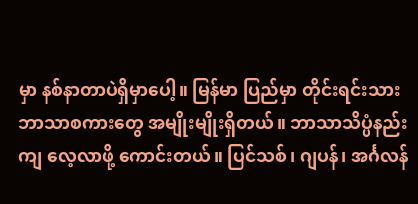မှာ နစ်နာတာပဲရှိမှာပေါ့။ မြန်မာ ပြည်မှာ တိုင်းရင်းသား ဘာသာစကားတွေ အမျိုးမျိုးရှိတယ်။ ဘာသာသိပ္ပံနည်းကျ လေ့လာဖို့ ကောင်းတယ်။ ပြင်သစ်၊ ဂျပန်၊ အင်္ဂလန်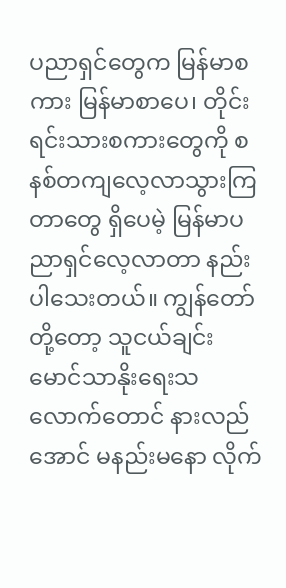ပညာရှင်တွေက မြန်မာစကား မြန်မာစာပေ၊ တိုင်းရင်းသားစကားတွေကို စနစ်တကျလေ့လာသွားကြတာတွေ ရှိပေမဲ့ မြန်မာပညာရှင်လေ့လာတာ နည်းပါသေးတယ်။ ကျွန်တော်တို့တော့ သူငယ်ချင်း မောင်သာနိုးရေးသလောက်တောင် နားလည်အောင် မနည်းမနော လိုက်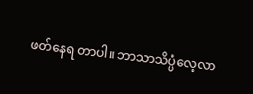ဖတ်နေရ တာပါ။ ဘာသာသိပ္ပံလေ့လာ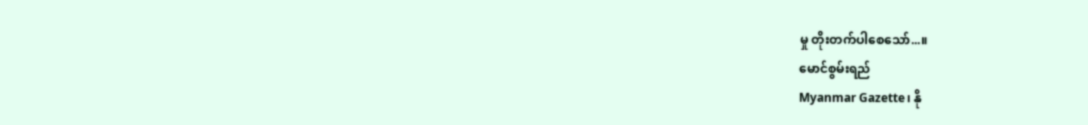မှု တိုးတက်ပါစေသော်...။
မောင်စွမ်းရည်
Myanmar Gazette၊ နို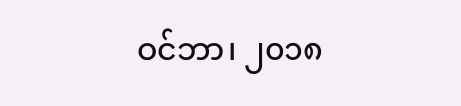ဝင်ဘာ၊ ၂၀၁၈